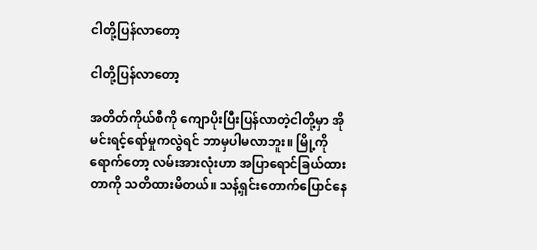ငါတို့ပြန်လာတော့

ငါတို့ပြန်လာတော့

အတိတ်ကိုယ်စီကို ကျောပိုးပြီးပြန်လာတဲ့ငါတို့မှာ အိုမင်းရင့်ရော်မှုကလွဲရင် ဘာမှပါမလာဘူး။ မြို့ကိုရောက်တော့ လမ်းအားလုံးဟာ အပြာရောင်ခြယ်ထားတာကို သတိထားမိတယ်။ သန့်ရှင်းတောက်ပြောင်နေ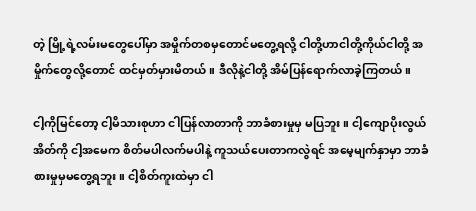တဲ့ မြို့ရဲ့လမ်းမတွေပေါ်မှာ အမှိုက်တစမှတောင်မတွေ့ရလို့ ငါတို့ဟာငါတို့ကိုယ်ငါတို့ အမှိုက်တွေလို့တောင် ထင်မှတ်မှားမိတယ်။ ဒီလိုနဲ့ငါတို့ အိမ်ပြန်ရောက်လာခဲ့ကြတယ်။

ငါ့ကိုမြင်တော့ ငါ့မိသားစုဟာ ငါပြန်လာတာကို ဘာခံစားမှုမှ မပြဘူး။ ငါ့ကျောပိုးလွယ်အိတ်ကို ငါ့အမေက စိတ်မပါလက်မပါနဲ့ ကူသယ်ပေးတာကလွဲရင် အမေ့မျက်နှာမှာ ဘာခံစားမှုမှမတွေ့ရဘူး။ ငါ့စိတ်ကူးထဲမှာ ငါ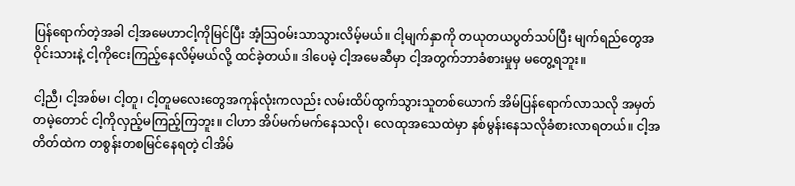ပြန်ရောက်တဲ့အခါ ငါ့အမေဟာငါ့ကိုမြင်ပြီး အံ့သြဝမ်းသာသွားလိမ့်မယ်။ ငါ့မျက်နှာကို တယုတယပွတ်သပ်ပြီး မျက်ရည်တွေအဝိုင်းသားနဲ့ ငါ့ကိုငေးကြည့်နေလိမ့်မယ်လို့ ထင်ခဲ့တယ်။ ဒါပေမဲ့ ငါ့အမေဆီမှာ ငါ့အတွက်ဘာခံစားမှုမှ မတွေ့ရဘူး။

ငါ့ညီ၊ ငါ့အစ်မ၊ ငါ့တူ၊ ငါ့တူမလေးတွေအကုန်လုံးကလည်း လမ်းထိပ်ထွက်သွားသူတစ်ယောက် အိမ်ပြန်ရောက်လာသလို အမှတ်တမဲ့တောင် ငါ့ကိုလှည့်မကြည့်ကြဘူး။ ငါဟာ အိပ်မက်မက်နေသလို၊ လေထုအသေထဲမှာ နစ်မွန်းနေသလိုခံစားလာရတယ်။ ငါ့အတိတ်ထဲက တစွန်းတစမြင်နေရတဲ့ ငါအိမ်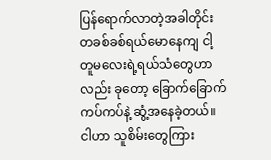ပြန်ရောက်လာတဲ့အခါတိုင်း တခစ်ခစ်ရယ်မောနေကျ ငါ့တူမလေးရဲ့ရယ်သံတွေဟာလည်း ခုတော့ ခြောက်ခြောက်ကပ်ကပ်နဲ့ ဆွံ့အနေခဲ့တယ်။ ငါဟာ သူစိမ်းတွေကြား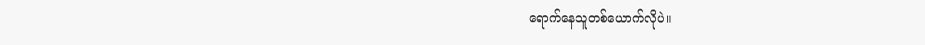ရောက်နေသူတစ်ယောက်လိုပဲ။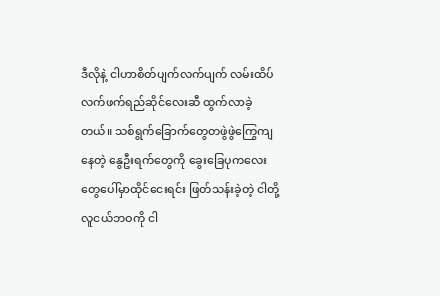ဒီလိုနဲ့ ငါဟာစိတ်ပျက်လက်ပျက် လမ်းထိပ်လက်ဖက်ရည်ဆိုင်လေးဆီ ထွက်လာခဲ့တယ်။ သစ်ရွက်ခြောက်တွေတဖွဲဖွဲကြွေကျနေတဲ့ နွေဦးရက်တွေကို ခွေးခြေပုကလေးတွေပေါ်မှာထိုင်ငေးရင်း ဖြတ်သန်းခဲ့တဲ့ ငါတို့လူငယ်ဘဝကို ငါ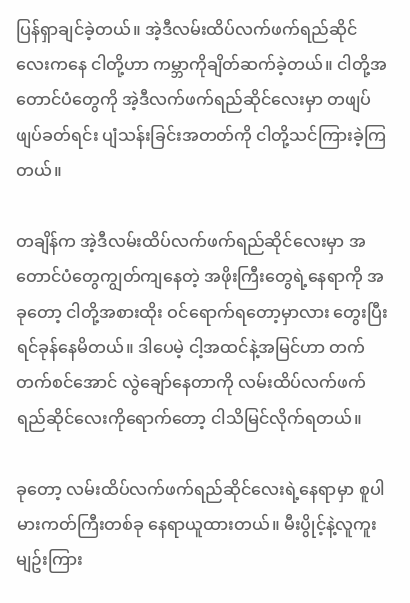ပြန်ရှာချင်ခဲ့တယ်။ အဲ့ဒီလမ်းထိပ်လက်ဖက်ရည်ဆိုင်လေးကနေ ငါတို့ဟာ ကမ္ဘာကိုချိတ်ဆက်ခဲ့တယ်။ ငါတို့အတောင်ပံတွေကို အဲ့ဒီလက်ဖက်ရည်ဆိုင်လေးမှာ တဖျပ်ဖျပ်ခတ်ရင်း ပျံသန်းခြင်းအတတ်ကို ငါတို့သင်ကြားခဲ့ကြတယ်။

တချိန်က အဲ့ဒီလမ်းထိပ်လက်ဖက်ရည်ဆိုင်လေးမှာ အတောင်ပံတွေကျွတ်ကျနေတဲ့ အဖိုးကြီးတွေရဲ့နေရာကို အခုတော့ ငါတို့အစားထိုး ဝင်ရောက်ရတော့မှာလား တွေးပြီးရင်ခုန်နေမိတယ်။ ဒါပေမဲ့ ငါ့အထင်နဲ့အမြင်ဟာ တက်တက်စင်အောင် လွဲချော်နေတာကို လမ်းထိပ်လက်ဖက်ရည်ဆိုင်လေးကိုရောက်တော့ ငါသိမြင်လိုက်ရတယ်။

ခုတော့ လမ်းထိပ်လက်ဖက်ရည်ဆိုင်လေးရဲ့နေရာမှာ စူပါမားကတ်ကြီးတစ်ခု နေရာယူထားတယ်။ မီးပွိုင့်နဲ့လူကူးမျဥ်းကြား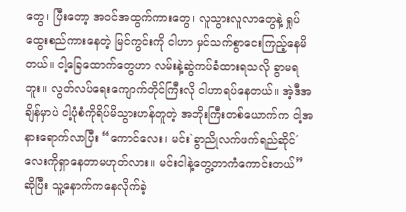တွေ၊ ပြီးတော့ အဝင်အထွက်ကားတွေ၊ လူသွားလူလာတွေနဲ့ ရှုပ်ထွေးစည်ကားနေတဲ့ မြင်ကွင်းကို ငါဟာ မှင်သက်စွာငေးကြည့်နေမိတယ်။ ငါ့ခြေထောက်တွေဟာ လမ်းနဲ့ဆွဲကပ်ခံထားရသလို ခွာမရဘူး။ လွတ်လပ်ရေးကျောက်တိုင်ကြီးလို ငါဟာရပ်နေတယ်။ အဲ့ဒီအချိန်မှာပဲ ငါ့ပုံစံကိုရိပ်မိသွားဟန်တူတဲ့ အဘိုးကြီးတစ်ယောက်က ငါ့အနားရောက်လာပြီး “ကောင်လေး၊ မင်း`ခွာညိုလက်ဖက်ရည်ဆိုင်´လေးကိုရှာနေတာမဟုတ်လား။ မင်းငါနဲ့တွေ့တာကံကောင်းတယ်” ဆိုပြီး သူ့နောက်ကနေလိုက်ခဲ့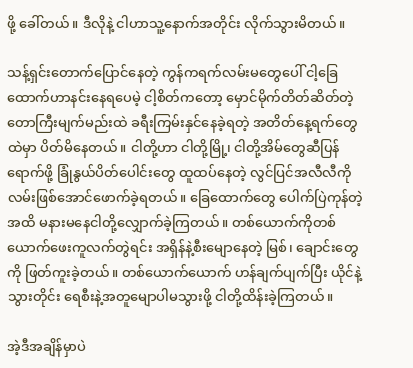ဖို့ ခေါ်တယ်။ ဒီလိုနဲ့ ငါဟာသူ့နောက်အတိုင်း လိုက်သွားမိတယ်။

သန့်ရှင်းတောက်ပြောင်နေတဲ့ ကွန်ကရက်လမ်းမတွေပေါ် ငါ့ခြေထောက်ဟာနင်းနေရပေမဲ့ ငါ့စိတ်ကတော့ မှောင်မိုက်တိတ်ဆိတ်တဲ့ တောကြီးမျက်မည်းထဲ ခရီးကြမ်းနှင်နေခဲ့ရတဲ့ အတိတ်နေ့ရက်တွေထဲမှာ ပိတ်မိနေတယ်။ ငါတို့ဟာ ငါတို့မြို့၊ ငါတို့အိမ်တွေဆီပြန်ရောက်ဖို့ ခြုံနွယ်ပိတ်ပေါင်းတွေ ထူထပ်နေတဲ့ လွင်ပြင်အလီလီကို လမ်းဖြစ်အောင်ဖောက်ခဲ့ရတယ်။ ခြေထောက်တွေ ပေါက်ပြဲကုန်တဲ့အထိ မနားမနေငါတို့လျှောက်ခဲ့ကြတယ်။ တစ်ယောက်ကိုတစ်ယောက်ဖေးကူလက်တွဲရင်း အရှိန်နဲ့စီးမျောနေတဲ့ မြစ်၊ ချောင်းတွေကို ဖြတ်ကူးခဲ့တယ်။ တစ်ယောက်ယောက် ဟန်ချက်ပျက်ပြီး ယိုင်နဲ့သွားတိုင်း ရေစီးနဲ့အတူမျောပါမသွားဖို့ ငါတို့ထိန်းခဲ့ကြတယ်။

အဲ့ဒီအချိန်မှာပဲ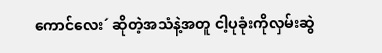ကောင်လေး´ ဆိုတဲ့အသံနဲ့အတူ ငါ့ပုခုံးကိုလှမ်းဆွဲ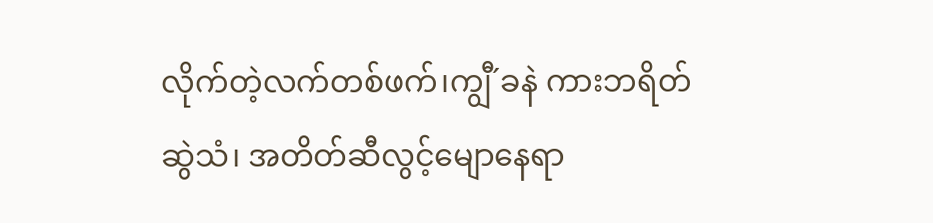လိုက်တဲ့လက်တစ်ဖက်၊ကျွီ´ခနဲ ကားဘရိတ်ဆွဲသံ၊ အတိတ်ဆီလွင့်မျောနေရာ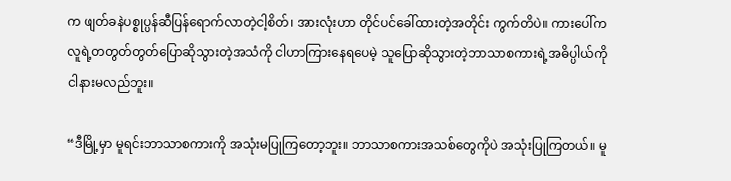က ဖျတ်ခနဲပစ္စုပ္ပန်ဆီပြန်ရောက်လာတဲ့ငါ့စိတ်၊ အားလုံးဟာ တိုင်ပင်ခေါ်ထားတဲ့အတိုင်း ကွက်တိပဲ။ ကားပေါ်က လူရဲ့တတွတ်တွတ်ပြောဆိုသွားတဲ့အသံကို ငါဟာကြားနေရပေမဲ့ သူပြောဆိုသွားတဲ့ဘာသာစကားရဲ့အဓိပ္ပါယ်ကို ငါနားမလည်ဘူး။

“ဒီမြို့မှာ မူရင်းဘာသာစကားကို အသုံးမပြုကြတော့ဘူး။ ဘာသာစကားအသစ်တွေကိုပဲ အသုံးပြုကြတယ်။ မူ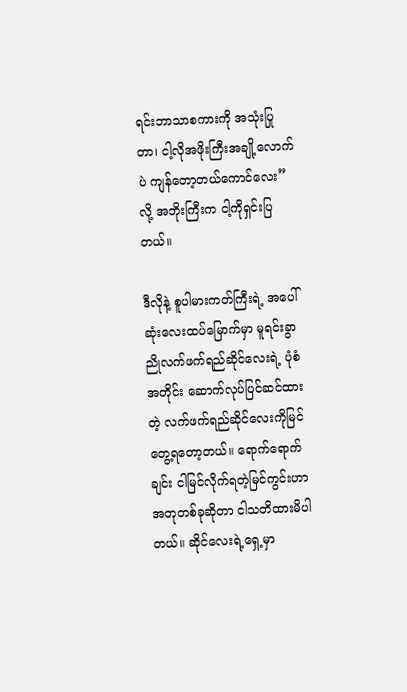ရင်းဘာသာစကားကို အသုံးပြုတာ၊ ငါ့လိုအဖိုးကြီးအချို့လောက်ပဲ ကျန်တော့တယ်ကောင်လေး” လို့ အဘိုးကြီးက ငါ့ကိုရှင်းပြတယ်။

ဒီလိုနဲ့ စူပါမားကတ်ကြီးရဲ့ အပေါ်ဆုံးလေးထပ်မြောက်မှာ မူရင်းခွာညိုလက်ဖက်ရည်ဆိုင်လေးရဲ့ ပုံစံအတိုင်း ဆောက်လုပ်ပြင်ဆင်ထားတဲ့ လက်ဖက်ရည်ဆိုင်လေးကိုမြင်တွေ့ရတော့တယ်။ ရောက်ရောက်ချင်း ငါမြင်လိုက်ရတဲ့မြင်ကွင်းဟာ အတုတစ်ခုဆိုတာ ငါသတိထားမိပါတယ်။ ဆိုင်လေးရဲ့ရှေ့မှာ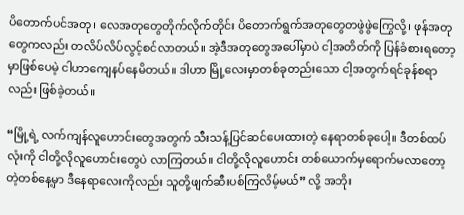ပိတောက်ပင်အတု၊ လေအတုတွေတိုက်လိုက်တိုင်း ပိတောက်ရွက်အတုတွေတဖွဲဖွဲကြွေလို့၊ ဖုန်အတုတွေကလည်း တလိပ်လိပ်လွင့်စင်လာတယ်။ အဲ့ဒီအတုတွေအပေါ်မှာပဲ ငါ့အတိတ်ကို ပြန်ခံစားရတော့မှာဖြစ်ပေမဲ့ ငါဟာကျေနပ်နေမိတယ်။ ဒါဟာ မြို့လေးမှာတစ်ခုတည်းသော ငါ့အတွက်ရင်ခုန်စရာလည်း ဖြစ်ခဲ့တယ်။

“မြို့ရဲ့ လက်ကျန်လူဟောင်းတွေအတွက် သီးသန့်ပြင်ဆင်ပေးထားတဲ့ နေရာတစ်ခုပေါ့။ ဒီတစ်ထပ်လုံးကို ငါတို့လိုလူဟောင်းတွေပဲ လာကြတယ်။ ငါတို့လိုလူဟောင်း တစ်ယောက်မှရောက်မလာတော့တဲ့တစ်နေ့မှာ ဒီနေရာလေးကိုလည်း သူတို့ဖျက်ဆီးပစ်ကြလိမ့်မယ်” လို့ အဘိုး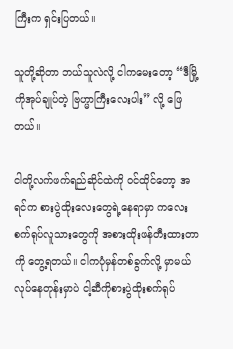ကြီးက ရှင်းပြတယ်။

သူတို့ဆိုတာ ဘယ်သူလဲလို့ ငါကမေးတော့ “ဒီမြို့ကိုအုပ်ချုပ်တဲ့ ဗြဟ္မာကြီးလေးပါး” လို့ ဖြေတယ်။

ငါတို့လက်ဖက်ရည်ဆိုင်ထဲကို ဝင်ထိုင်တော့ အရင်က စားပွဲထိုးလေးတွေရဲ့နေရာမှာ ကလေးစက်ရုပ်လူသားတွေကို အစားထိုးဖန်တီးထားတာကို တွေ့ရတယ်။ ငါကပုံမှန်တစ်ခွက်လို့ မှာမယ်လုပ်နေတုန်းမှာပဲ ငါ့ဆီကိုစားပွဲထိုးစက်ရုပ်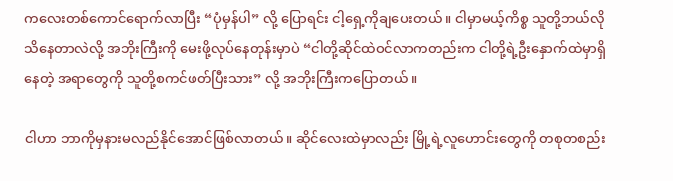ကလေးတစ်ကောင်ရောက်လာပြီး “ပုံမှန်ပါ” လို့ ပြောရင်း ငါ့ရှေ့ကိုချပေးတယ်။ ငါမှာမယ့်ကိစ္စ သူတို့ဘယ်လိုသိနေတာလဲလို့ အဘိုးကြီးကို မေးဖို့လုပ်နေတုန်းမှာပဲ “ငါတို့ဆိုင်ထဲဝင်လာကတည်းက ငါတို့ရဲ့ဦးနှောက်ထဲမှာရှိနေတဲ့ အရာတွေကို သူတို့စကင်ဖတ်ပြီးသား” လို့ အဘိုးကြီးကပြောတယ်။

ငါဟာ ဘာကိုမှနားမလည်နိုင်အောင်ဖြစ်လာတယ်။ ဆိုင်လေးထဲမှာလည်း မြို့ရဲ့လူဟောင်းတွေကို တစုတစည်း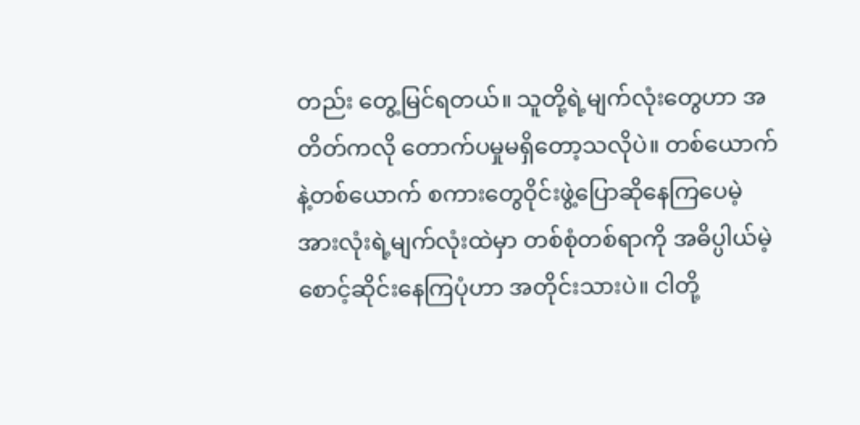တည်း တွေ့မြင်ရတယ်။ သူတို့ရဲ့မျက်လုံးတွေဟာ အတိတ်ကလို တောက်ပမှုမရှိတော့သလိုပဲ။ တစ်ယောက်နဲ့တစ်ယောက် စကားတွေဝိုင်းဖွဲ့ပြောဆိုနေကြပေမဲ့ အားလုံးရဲ့မျက်လုံးထဲမှာ တစ်စုံတစ်ရာကို အဓိပ္ပါယ်မဲ့စောင့်ဆိုင်းနေကြပုံဟာ အတိုင်းသားပဲ။ ငါတို့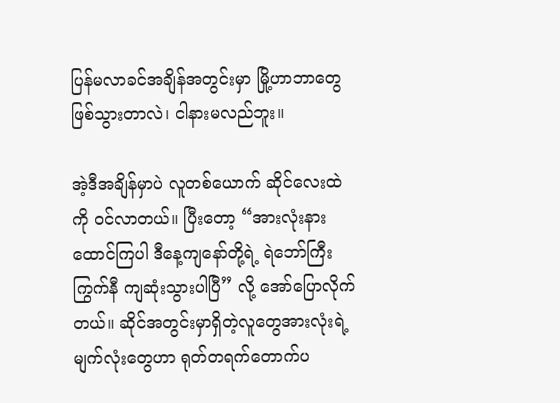ပြန်မလာခင်အချိန်အတွင်းမှာ မြို့ဟာဘာတွေဖြစ်သွားတာလဲ၊ ငါနားမလည်ဘူး။

အဲ့ဒီအချိန်မှာပဲ လူတစ်ယောက် ဆိုင်လေးထဲကို ဝင်လာတယ်။ ပြီးတော့ “အားလုံးနားထောင်ကြပါ ဒီနေ့ကျနော်တို့ရဲ့ ရဲဘော်ကြီးကြွက်နီ ကျဆုံးသွားပါပြီ” လို့ အော်ပြောလိုက်တယ်။ ဆိုင်အတွင်းမှာရှိတဲ့လူတွေအားလုံးရဲ့ မျက်လုံးတွေဟာ ရုတ်တရက်တောက်ပ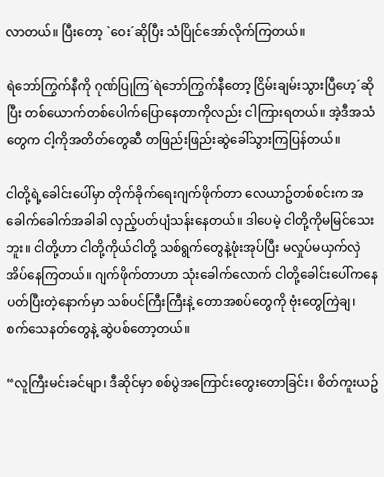လာတယ်။ ပြီးတော့ `ဝေး´ဆိုပြီး သံပြိုင်အော်လိုက်ကြတယ်။

ရဲဘော်ကြွက်နီကို ဂုဏ်ပြုကြ´ရဲဘော်ကြွက်နီတော့ ငြိမ်းချမ်းသွားပြီဟေ့´ဆိုပြီး တစ်ယောက်တစ်ပေါက်ပြောနေတာကိုလည်း ငါကြားရတယ်။ အဲ့ဒီအသံတွေက ငါ့ကိုအတိတ်တွေဆီ တဖြည်းဖြည်းဆွဲခေါ်သွားကြပြန်တယ်။

ငါတို့ရဲ့ခေါင်းပေါ်မှာ တိုက်ခိုက်ရေးဂျက်ဖိုက်တာ လေယာဥ်တစ်စင်းက အခေါက်ခေါက်အခါခါ လှည့်ပတ်ပျံသန်းနေတယ်။ ဒါပေမဲ့ ငါတို့ကိုမမြင်သေးဘူး။ ငါတို့ဟာ ငါတို့ကိုယ်ငါတို့ သစ်ရွက်တွေနဲ့ဖုံးအုပ်ပြီး မလှုပ်မယှက်လှဲအိပ်နေကြတယ်။ ဂျက်ဖိုက်တာဟာ သုံးခေါက်လောက် ငါတို့ခေါင်းပေါ်ကနေ ပတ်ပြီးတဲ့နောက်မှာ သစ်ပင်ကြီးကြီးနဲ့ တောအစပ်တွေကို ဗုံးတွေကြဲချ၊ စက်သေနတ်တွေနဲ့ ဆွဲပစ်တော့တယ်။

“လူကြီးမင်းခင်မျာ၊ ဒီဆိုင်မှာ စစ်ပွဲအကြောင်းတွေးတောခြင်း၊ စိတ်ကူးယဥ်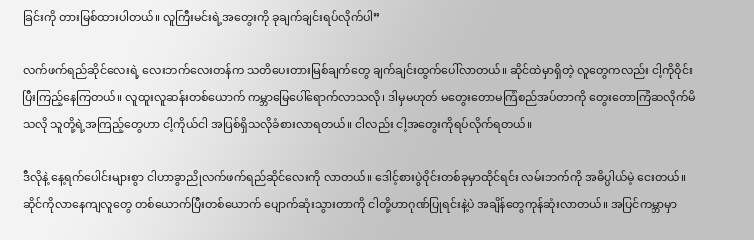ခြင်းကို တားမြစ်ထားပါတယ်။ လူကြီးမင်းရဲ့အတွေးကို ခုချက်ချင်းရပ်လိုက်ပါ”

လက်ဖက်ရည်ဆိုင်လေးရဲ့ လေးဘက်လေးတန်က သတိပေးတားမြစ်ချက်တွေ ချက်ချင်းထွက်ပေါ်လာတယ်။ ဆိုင်ထဲမှာရှိတဲ့ လူတွေကလည်း ငါ့ကိုဝိုင်းပြီးကြည့်နေကြတယ်။ လူထူးလူဆန်းတစ်ယောက် ကမ္ဘာမြေပေါ်ရောက်လာသလို၊ ဒါမှမဟုတ် မတွေးတောမကြံစည်အပ်တာကို တွေးတောကြံဆလိုက်မိသလို သူတို့ရဲ့အကြည့်တွေဟာ ငါ့ကိုယ်ငါ အပြစ်ရှိသလိုခံစားလာရတယ်။ ငါလည်း ငါ့အတွေးကိုရပ်လိုက်ရတယ်။

ဒီလိုနဲ့ နေ့ရက်ပေါင်းများစွာ ငါဟာခွာညိုလက်ဖက်ရည်ဆိုင်လေးကို လာတယ်။ ဒေါင့်စားပွဲဝိုင်းတစ်ခုမှာထိုင်ရင်း လမ်းဘက်ကို အဓိပ္ပါယ်မဲ့ ငေးတယ်။ ဆိုင်ကိုလာနေကျလူတွေ တစ်ယောက်ပြီးတစ်ယောက် ပျောက်ဆုံးသွားတာကို ငါတို့ဟာဂုဏ်ပြုရင်းနဲ့ပဲ အချိန်တွေကုန်ဆုံးလာတယ်။ အပြင်ကမ္ဘာမှာ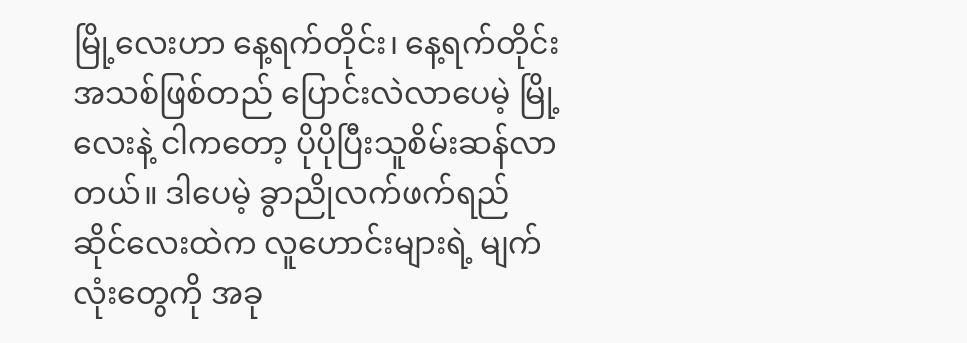မြို့လေးဟာ နေ့ရက်တိုင်း၊ နေ့ရက်တိုင်း အသစ်ဖြစ်တည် ပြောင်းလဲလာပေမဲ့ မြို့လေးနဲ့ ငါကတော့ ပိုပိုပြီးသူစိမ်းဆန်လာတယ်။ ဒါပေမဲ့ ခွာညိုလက်ဖက်ရည်ဆိုင်လေးထဲက လူဟောင်းများရဲ့ မျက်လုံးတွေကို အခု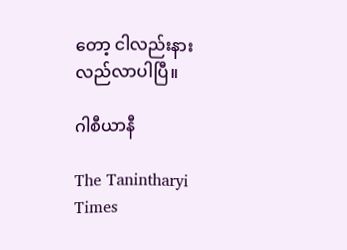တော့ ငါလည်းနားလည်လာပါပြီ။

ဂါစီယာနီ

The Tanintharyi Times